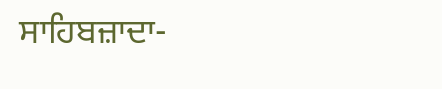ਸਾਹਿਬਜ਼ਾਦਾ-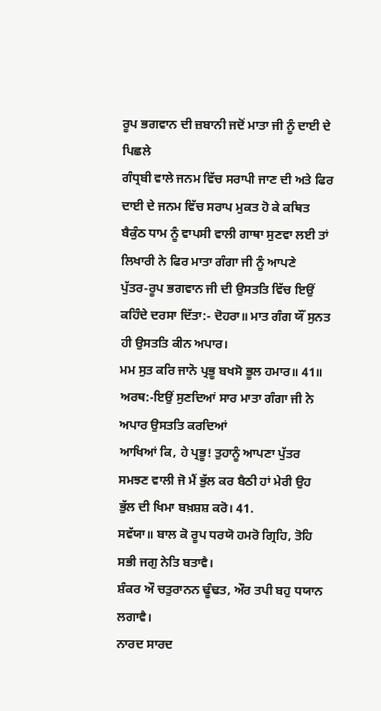ਰੂਪ ਭਗਵਾਨ ਦੀ ਜ਼ਬਾਨੀ ਜਦੋਂ ਮਾਤਾ ਜੀ ਨੂੰ ਦਾਈ ਦੇ ਪਿਛਲੇ
ਗੰਧ੍ਰਬੀ ਵਾਲੇ ਜਨਮ ਵਿੱਚ ਸਰਾਪੀ ਜਾਣ ਦੀ ਅਤੇ ਫਿਰ ਦਾਈ ਦੇ ਜਨਮ ਵਿੱਚ ਸਰਾਪ ਮੁਕਤ ਹੋ ਕੇ ਕਥਿਤ
ਬੈਕੁੰਠ ਧਾਮ ਨੂੰ ਵਾਪਸੀ ਵਾਲੀ ਗਾਥਾ ਸੁਣਵਾ ਲਈ ਤਾਂ ਲਿਖਾਰੀ ਨੇ ਫਿਰ ਮਾਤਾ ਗੰਗਾ ਜੀ ਨੂੰ ਆਪਣੇ
ਪੁੱਤਰ-ਰੂਪ ਭਗਵਾਨ ਜੀ ਦੀ ਉਸਤਤਿ ਵਿੱਚ ਇਉਂ ਕਹਿੰਦੇ ਦਰਸਾ ਦਿੱਤਾ:- ਦੋਹਰਾ॥ ਮਾਤ ਗੰਗ ਯੌਂ ਸੁਨਤ
ਹੀ ਉਸਤਤਿ ਕੀਨ ਅਪਾਰ।
ਮਮ ਸੁਤ ਕਰਿ ਜਾਨੋ ਪ੍ਰਭੂ ਬਖਸੋ ਭੂਲ ਹਮਾਰ॥ 41॥
ਅਰਥ:-ਇਉਂ ਸੁਣਦਿਆਂ ਸਾਰ ਮਾਤਾ ਗੰਗਾ ਜੀ ਨੇ ਅਪਾਰ ਉਸਤਤਿ ਕਰਦਿਆਂ
ਆਖਿਆਂ ਕਿ, ਹੇ ਪ੍ਰਭੂ! ਤੁਹਾਨੂੰ ਆਪਣਾ ਪੁੱਤਰ ਸਮਝਣ ਵਾਲੀ ਜੋ ਮੈਂ ਭੁੱਲ ਕਰ ਬੈਠੀ ਹਾਂ ਮੇਰੀ ਉਹ
ਭੁੱਲ ਦੀ ਖਿਮਾ ਬਖ਼ਸ਼ਸ਼ ਕਰੋ। 41.
ਸਵੱਯਾ॥ ਬਾਲ ਕੋ ਰੂਪ ਧਰਯੋ ਹਮਰੋ ਗ੍ਰਿਹਿ, ਤੋਹਿ ਸਭੀ ਜਗੁ ਨੇਤਿ ਬਤਾਵੈ।
ਸ਼ੰਕਰ ਔ ਚਤੁਰਾਨਨ ਢੂੰਢਤ, ਔਰ ਤਪੀ ਬਹੁ ਧਯਾਨ ਲਗਾਵੈ।
ਨਾਰਦ ਸਾਰਦ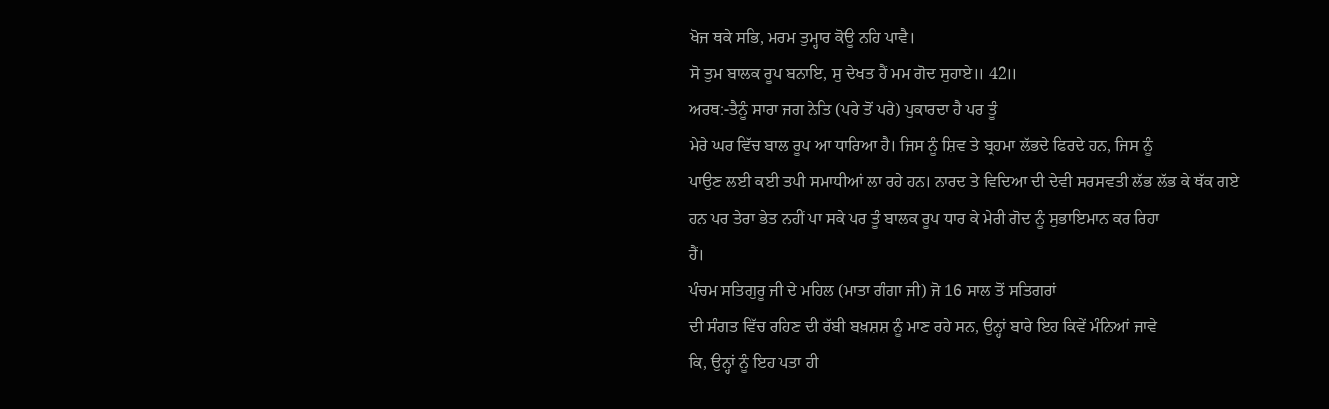ਖੋਜ ਥਕੇ ਸਭਿ, ਮਰਮ ਤੁਮ੍ਹਾਰ ਕੋਊ ਨਹਿ ਪਾਵੈ।
ਸੋ ਤੁਮ ਬਾਲਕ ਰੂਪ ਬਨਾਇ, ਸੁ ਦੇਖਤ ਹੈਂ ਮਮ ਗੋਦ ਸੁਹਾਏ॥ 42॥
ਅਰਥ:-ਤੈਨੂੰ ਸਾਰਾ ਜਗ ਨੇਤਿ (ਪਰੇ ਤੋਂ ਪਰੇ) ਪੁਕਾਰਦਾ ਹੈ ਪਰ ਤੂੰ
ਮੇਰੇ ਘਰ ਵਿੱਚ ਬਾਲ ਰੂਪ ਆ ਧਾਰਿਆ ਹੈ। ਜਿਸ ਨੂੰ ਸ਼ਿਵ ਤੇ ਬ੍ਰਹਮਾ ਲੱਭਦੇ ਫਿਰਦੇ ਹਨ, ਜਿਸ ਨੂੰ
ਪਾਉਣ ਲਈ ਕਈ ਤਪੀ ਸਮਾਧੀਆਂ ਲਾ ਰਹੇ ਹਨ। ਨਾਰਦ ਤੇ ਵਿਦਿਆ ਦੀ ਦੇਵੀ ਸਰਸਵਤੀ ਲੱਭ ਲੱਭ ਕੇ ਥੱਕ ਗਏ
ਹਨ ਪਰ ਤੇਰਾ ਭੇਤ ਨਹੀਂ ਪਾ ਸਕੇ ਪਰ ਤੂੰ ਬਾਲਕ ਰੂਪ ਧਾਰ ਕੇ ਮੇਰੀ ਗੋਦ ਨੂੰ ਸੁਭਾਇਮਾਨ ਕਰ ਰਿਹਾ
ਹੈਂ।
ਪੰਚਮ ਸਤਿਗੁਰੂ ਜੀ ਦੇ ਮਹਿਲ (ਮਾਤਾ ਗੰਗਾ ਜੀ) ਜੋ 16 ਸਾਲ ਤੋਂ ਸਤਿਗਰਾਂ
ਦੀ ਸੰਗਤ ਵਿੱਚ ਰਹਿਣ ਦੀ ਰੱਬੀ ਬਖ਼ਸ਼ਸ਼ ਨੂੰ ਮਾਣ ਰਹੇ ਸਨ, ਉਨ੍ਹਾਂ ਬਾਰੇ ਇਹ ਕਿਵੇਂ ਮੰਨਿਆਂ ਜਾਵੇ
ਕਿ, ਉਨ੍ਹਾਂ ਨੂੰ ਇਹ ਪਤਾ ਹੀ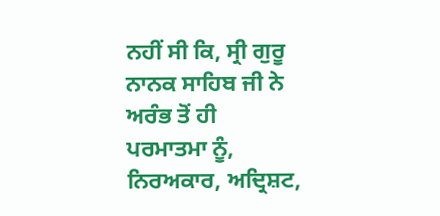ਨਹੀਂ ਸੀ ਕਿ, ਸ੍ਰੀ ਗੁਰੂ ਨਾਨਕ ਸਾਹਿਬ ਜੀ ਨੇ ਅਰੰਭ ਤੋਂ ਹੀ
ਪਰਮਾਤਮਾ ਨੂੰ, ਨਿਰਅਕਾਰ, ਅਦ੍ਰਿਸ਼ਟ,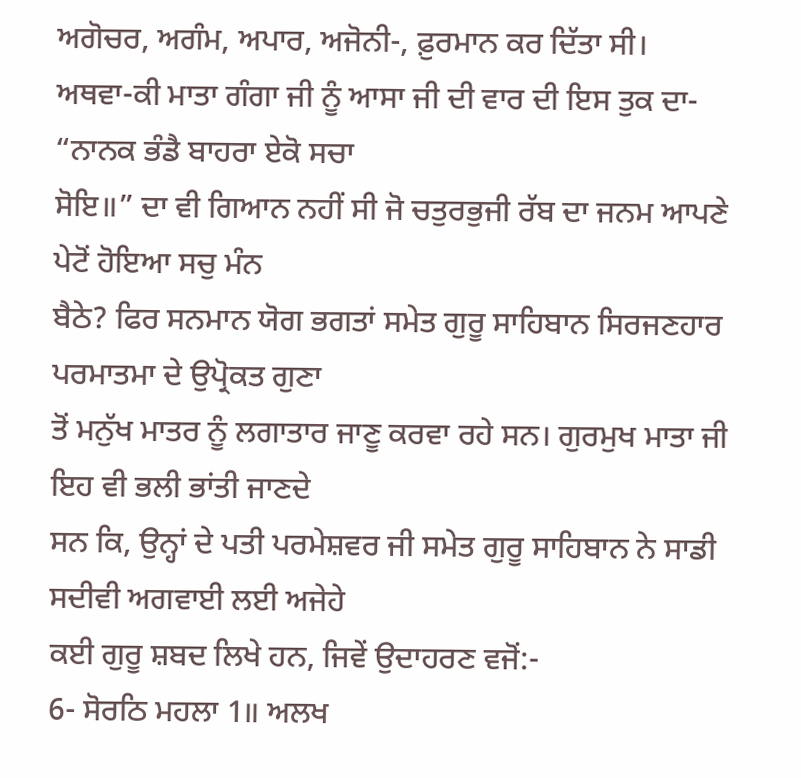ਅਗੋਚਰ, ਅਗੰਮ, ਅਪਾਰ, ਅਜੋਨੀ-, ਫ਼ੁਰਮਾਨ ਕਰ ਦਿੱਤਾ ਸੀ।
ਅਥਵਾ-ਕੀ ਮਾਤਾ ਗੰਗਾ ਜੀ ਨੂੰ ਆਸਾ ਜੀ ਦੀ ਵਾਰ ਦੀ ਇਸ ਤੁਕ ਦਾ- “ਨਾਨਕ ਭੰਡੈ ਬਾਹਰਾ ਏਕੋ ਸਚਾ
ਸੋਇ॥” ਦਾ ਵੀ ਗਿਆਨ ਨਹੀਂ ਸੀ ਜੋ ਚਤੁਰਭੁਜੀ ਰੱਬ ਦਾ ਜਨਮ ਆਪਣੇ ਪੇਟੋਂ ਹੋਇਆ ਸਚੁ ਮੰਨ
ਬੈਠੇ? ਫਿਰ ਸਨਮਾਨ ਯੋਗ ਭਗਤਾਂ ਸਮੇਤ ਗੁਰੂ ਸਾਹਿਬਾਨ ਸਿਰਜਣਹਾਰ ਪਰਮਾਤਮਾ ਦੇ ਉਪ੍ਰੋਕਤ ਗੁਣਾ
ਤੋਂ ਮਨੁੱਖ ਮਾਤਰ ਨੂੰ ਲਗਾਤਾਰ ਜਾਣੂ ਕਰਵਾ ਰਹੇ ਸਨ। ਗੁਰਮੁਖ ਮਾਤਾ ਜੀ ਇਹ ਵੀ ਭਲੀ ਭਾਂਤੀ ਜਾਣਦੇ
ਸਨ ਕਿ, ਉਨ੍ਹਾਂ ਦੇ ਪਤੀ ਪਰਮੇਸ਼ਵਰ ਜੀ ਸਮੇਤ ਗੁਰੂ ਸਾਹਿਬਾਨ ਨੇ ਸਾਡੀ ਸਦੀਵੀ ਅਗਵਾਈ ਲਈ ਅਜੇਹੇ
ਕਈ ਗੁਰੂ ਸ਼ਬਦ ਲਿਖੇ ਹਨ, ਜਿਵੇਂ ਉਦਾਹਰਣ ਵਜੋਂ:-
6- ਸੋਰਠਿ ਮਹਲਾ 1॥ ਅਲਖ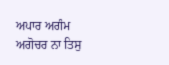ਅਪਾਰ ਅਗੰਮ ਅਗੋਚਰ ਨਾ ਤਿਸੁ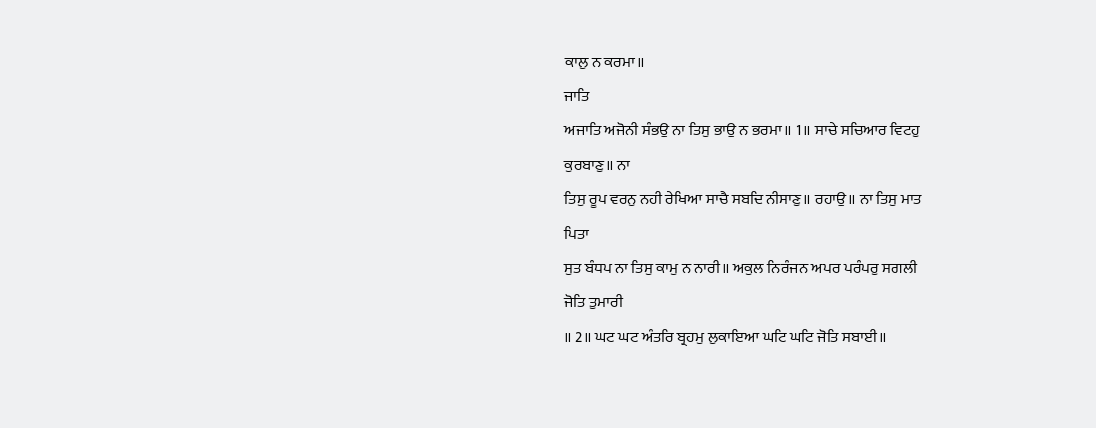ਕਾਲੁ ਨ ਕਰਮਾ॥
ਜਾਤਿ
ਅਜਾਤਿ ਅਜੋਨੀ ਸੰਭਉ ਨਾ ਤਿਸੁ ਭਾਉ ਨ ਭਰਮਾ॥ 1॥ ਸਾਚੇ ਸਚਿਆਰ ਵਿਟਹੁ
ਕੁਰਬਾਣੁ॥ ਨਾ
ਤਿਸੁ ਰੂਪ ਵਰਨੁ ਨਹੀ ਰੇਖਿਆ ਸਾਚੈ ਸਬਦਿ ਨੀਸਾਣੁ॥ ਰਹਾਉ॥ ਨਾ ਤਿਸੁ ਮਾਤ
ਪਿਤਾ
ਸੁਤ ਬੰਧਪ ਨਾ ਤਿਸੁ ਕਾਮੁ ਨ ਨਾਰੀ॥ ਅਕੁਲ ਨਿਰੰਜਨ ਅਪਰ ਪਰੰਪਰੁ ਸਗਲੀ
ਜੋਤਿ ਤੁਮਾਰੀ
॥ 2॥ ਘਟ ਘਟ ਅੰਤਰਿ ਬ੍ਰਹਮੁ ਲੁਕਾਇਆ ਘਟਿ ਘਟਿ ਜੋਤਿ ਸਬਾਈ॥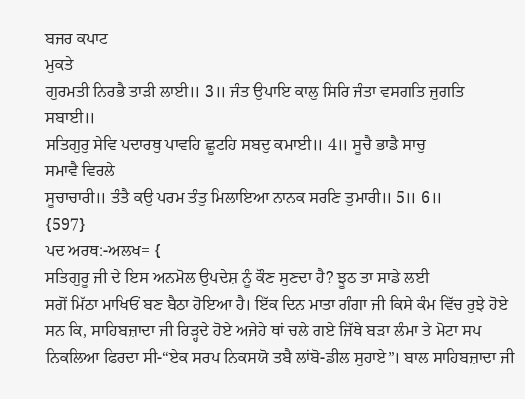ਬਜਰ ਕਪਾਟ
ਮੁਕਤੇ
ਗੁਰਮਤੀ ਨਿਰਭੈ ਤਾੜੀ ਲਾਈ॥ 3॥ ਜੰਤ ਉਪਾਇ ਕਾਲੁ ਸਿਰਿ ਜੰਤਾ ਵਸਗਤਿ ਜੁਗਤਿ
ਸਬਾਈ॥
ਸਤਿਗੁਰੁ ਸੇਵਿ ਪਦਾਰਥੁ ਪਾਵਹਿ ਛੂਟਹਿ ਸਬਦੁ ਕਮਾਈ॥ 4॥ ਸੂਚੈ ਭਾਡੈ ਸਾਚੁ
ਸਮਾਵੈ ਵਿਰਲੇ
ਸੂਚਾਚਾਰੀ॥ ਤੰਤੈ ਕਉ ਪਰਮ ਤੰਤੁ ਮਿਲਾਇਆ ਨਾਨਕ ਸਰਣਿ ਤੁਮਾਰੀ॥ 5॥ 6॥
{597}
ਪਦ ਅਰਥ:-ਅਲਖ= {
ਸਤਿਗੁਰੂ ਜੀ ਦੇ ਇਸ ਅਨਮੋਲ ਉਪਦੇਸ਼ ਨੂੰ ਕੌਣ ਸੁਣਦਾ ਹੈ? ਝੂਠ ਤਾ ਸਾਡੇ ਲਈ
ਸਗੋਂ ਮਿੱਠਾ ਮਾਖਿਓਂ ਬਣ ਬੈਠਾ ਹੋਇਆ ਹੈ। ਇੱਕ ਦਿਨ ਮਾਤਾ ਗੰਗਾ ਜੀ ਕਿਸੇ ਕੰਮ ਵਿੱਚ ਰੁਝੇ ਹੋਏ
ਸਨ ਕਿ, ਸਾਹਿਬਜ਼ਾਦਾ ਜੀ ਰਿੜ੍ਹਦੇ ਹੋਏ ਅਜੇਹੇ ਥਾਂ ਚਲੇ ਗਏ ਜਿੱਥੇ ਬੜਾ ਲੰਮਾ ਤੇ ਮੋਟਾ ਸਪ
ਨਿਕਲਿਆ ਫਿਰਦਾ ਸੀ-“ਏਕ ਸਰਪ ਨਿਕਸਯੋ ਤਬੈ ਲਾਂਬੋ-ਡੀਲ ਸੁਹਾਏ”। ਬਾਲ ਸਾਹਿਬਜ਼ਾਦਾ ਜੀ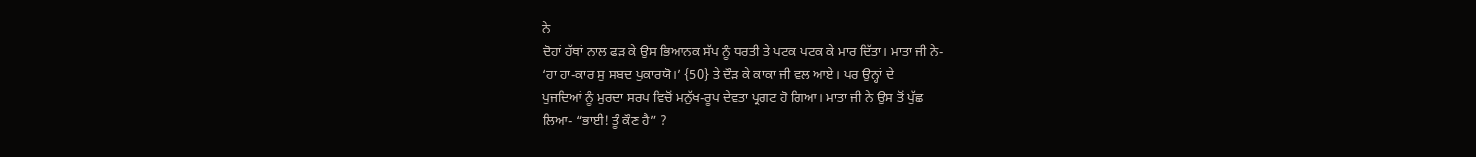ਨੇ
ਦੋਹਾਂ ਹੱਥਾਂ ਨਾਲ ਫੜ ਕੇ ਉਸ ਭਿਆਨਕ ਸੱਪ ਨੂੰ ਧਰਤੀ ਤੇ ਪਟਕ ਪਟਕ ਕੇ ਮਾਰ ਦਿੱਤਾ। ਮਾਤਾ ਜੀ ਨੇ-
‘ਹਾ ਹਾ-ਕਾਰ ਸੁ ਸਬਦ ਪੁਕਾਰਯੋ।’ {50} ਤੇ ਦੌੜ ਕੇ ਕਾਕਾ ਜੀ ਵਲ ਆਏ। ਪਰ ਉਨ੍ਹਾਂ ਦੇ
ਪੁਜਦਿਆਂ ਨੂੰ ਮੁਰਦਾ ਸਰਪ ਵਿਚੋਂ ਮਨੁੱਖ-ਰੂਪ ਦੇਵਤਾ ਪ੍ਰਗਟ ਹੋ ਗਿਆ। ਮਾਤਾ ਜੀ ਨੇ ਉਸ ਤੋਂ ਪੁੱਛ
ਲਿਆ- “ਭਾਈ! ਤੂੰ ਕੌਣ ਹੈ” ?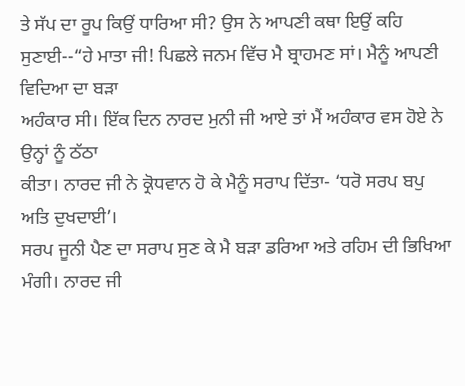ਤੇ ਸੱਪ ਦਾ ਰੂਪ ਕਿਉਂ ਧਾਰਿਆ ਸੀ? ਉਸ ਨੇ ਆਪਣੀ ਕਥਾ ਇਉਂ ਕਹਿ
ਸੁਣਾਈ--“ਹੇ ਮਾਤਾ ਜੀ! ਪਿਛਲੇ ਜਨਮ ਵਿੱਚ ਮੈ ਬ੍ਰਾਹਮਣ ਸਾਂ। ਮੈਨੂੰ ਆਪਣੀ ਵਿਦਿਆ ਦਾ ਬੜਾ
ਅਹੰਕਾਰ ਸੀ। ਇੱਕ ਦਿਨ ਨਾਰਦ ਮੁਨੀ ਜੀ ਆਏ ਤਾਂ ਮੈਂ ਅਹੰਕਾਰ ਵਸ ਹੋਏ ਨੇ ਉਨ੍ਹਾਂ ਨੂੰ ਠੱਠਾ
ਕੀਤਾ। ਨਾਰਦ ਜੀ ਨੇ ਕ੍ਰੋਧਵਾਨ ਹੋ ਕੇ ਮੈਨੂੰ ਸਰਾਪ ਦਿੱਤਾ- ‘ਧਰੋ ਸਰਪ ਬਪੁ ਅਤਿ ਦੁਖਦਾਈ’।
ਸਰਪ ਜੂਨੀ ਪੈਣ ਦਾ ਸਰਾਪ ਸੁਣ ਕੇ ਮੈ ਬੜਾ ਡਰਿਆ ਅਤੇ ਰਹਿਮ ਦੀ ਭਿਖਿਆ ਮੰਗੀ। ਨਾਰਦ ਜੀ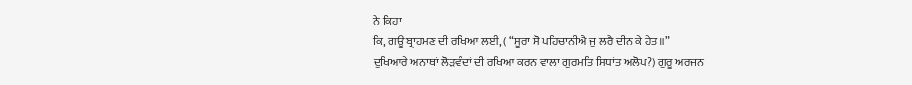ਨੇ ਕਿਹਾ
ਕਿ, ਗਊ ਬ੍ਰਾਹਮਣ ਦੀ ਰਖਿਆ ਲਈ, ( “ਸੂਰਾ ਸੋ ਪਹਿਚਾਨੀਐ ਜੁ ਲਰੈ ਦੀਨ ਕੇ ਹੇਤ॥”
ਦੁਖਿਆਰੇ ਅਨਾਥਾਂ ਲੋੜਵੰਦਾਂ ਦੀ ਰਖਿਆ ਕਰਨ ਵਾਲਾ ਗੁਰਮਤਿ ਸਿਧਾਂਤ ਅਲੋਪ?) ਗੁਰੂ ਅਰਜਨ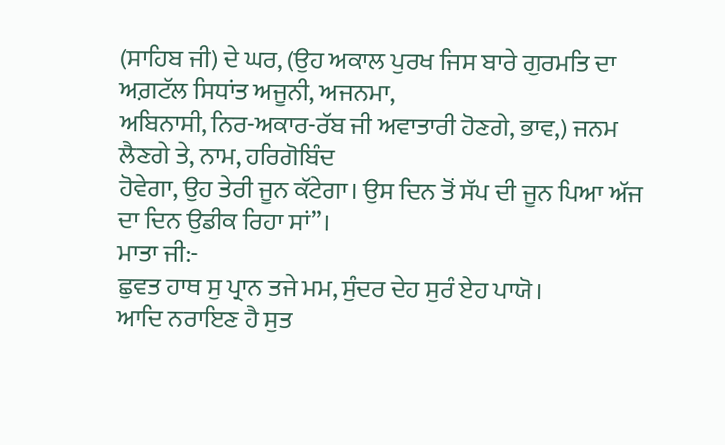(ਸਾਹਿਬ ਜੀ) ਦੇ ਘਰ, (ਉਹ ਅਕਾਲ ਪੁਰਖ ਜਿਸ ਬਾਰੇ ਗੁਰਮਤਿ ਦਾ ਅਗ਼ਟੱਲ ਸਿਧਾਂਤ ਅਜੂਨੀ, ਅਜਨਮਾ,
ਅਬਿਨਾਸੀ, ਨਿਰ-ਅਕਾਰ-ਰੱਬ ਜੀ ਅਵਾਤਾਰੀ ਹੋਣਗੇ, ਭਾਵ,) ਜਨਮ ਲੈਣਗੇ ਤੇ, ਨਾਮ, ਹਰਿਗੋਬਿੰਦ
ਹੋਵੇਗਾ, ਉਹ ਤੇਰੀ ਜੂਨ ਕੱਟੇਗਾ। ਉਸ ਦਿਨ ਤੋਂ ਸੱਪ ਦੀ ਜੂਨ ਪਿਆ ਅੱਜ ਦਾ ਦਿਨ ਉਡੀਕ ਰਿਹਾ ਸਾਂ”।
ਮਾਤਾ ਜੀ:-
ਛੁਵਤ ਹਾਥ ਸੁ ਪ੍ਰਾਨ ਤਜੇ ਮਮ, ਸੁੰਦਰ ਦੇਹ ਸੁਰੰ ਏਹ ਪਾਯੋ।
ਆਦਿ ਨਰਾਇਣ ਹੈ ਸੁਤ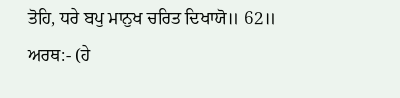ਤੋਹਿ, ਧਰੇ ਬਪੁ ਮਾਨੁਖ ਚਰਿਤ ਦਿਖਾਯੋ॥ 62॥
ਅਰਥ:- (ਹੇ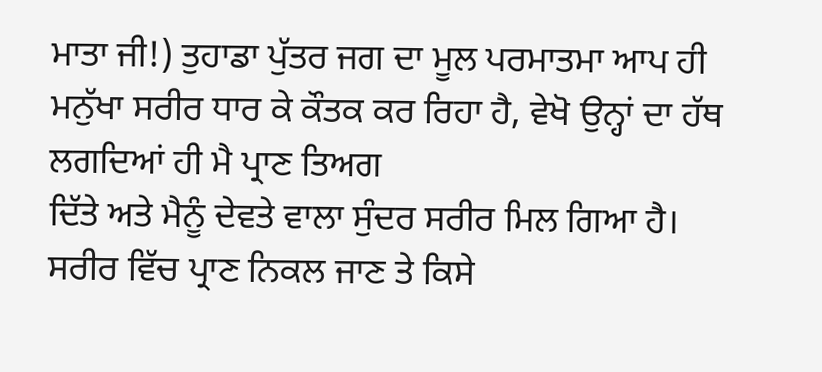ਮਾਤਾ ਜੀ!) ਤੁਹਾਡਾ ਪੁੱਤਰ ਜਗ ਦਾ ਮੂਲ ਪਰਮਾਤਮਾ ਆਪ ਹੀ
ਮਨੁੱਖਾ ਸਰੀਰ ਧਾਰ ਕੇ ਕੌਤਕ ਕਰ ਰਿਹਾ ਹੈ, ਵੇਖੋ ਉਨ੍ਹਾਂ ਦਾ ਹੱਥ ਲਗਦਿਆਂ ਹੀ ਮੈ ਪ੍ਰਾਣ ਤਿਅਗ
ਦਿੱਤੇ ਅਤੇ ਮੈਨੂੰ ਦੇਵਤੇ ਵਾਲਾ ਸੁੰਦਰ ਸਰੀਰ ਮਿਲ ਗਿਆ ਹੈ।
ਸਰੀਰ ਵਿੱਚ ਪ੍ਰਾਣ ਨਿਕਲ ਜਾਣ ਤੇ ਕਿਸੇ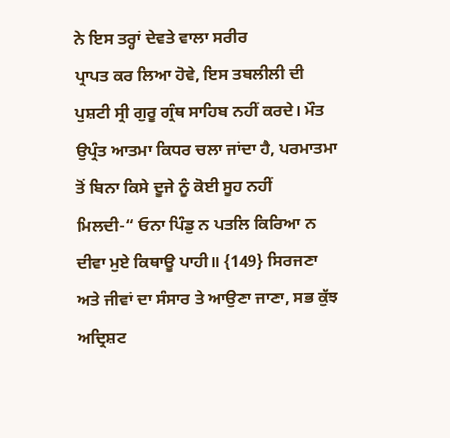ਨੇ ਇਸ ਤਰ੍ਹਾਂ ਦੇਵਤੇ ਵਾਲਾ ਸਰੀਰ
ਪ੍ਰਾਪਤ ਕਰ ਲਿਆ ਹੋਵੇ, ਇਸ ਤਬਲੀਲੀ ਦੀ ਪੁਸ਼ਟੀ ਸ੍ਰੀ ਗੁਰੂ ਗ੍ਰੰਥ ਸਾਹਿਬ ਨਹੀਂ ਕਰਦੇ। ਮੌਤ
ਉਪ੍ਰੰਤ ਆਤਮਾ ਕਿਧਰ ਚਲਾ ਜਾਂਦਾ ਹੈ, ਪਰਮਾਤਮਾ ਤੋਂ ਬਿਨਾ ਕਿਸੇ ਦੂਜੇ ਨੂੰ ਕੋਈ ਸੂਹ ਨਹੀਂ
ਮਿਲਦੀ-“ ਓਨਾ ਪਿੰਡੁ ਨ ਪਤਲਿ ਕਿਰਿਆ ਨ ਦੀਵਾ ਮੁਏ ਕਿਥਾਊ ਪਾਹੀ॥ {149} ਸਿਰਜਣਾ
ਅਤੇ ਜੀਵਾਂ ਦਾ ਸੰਸਾਰ ਤੇ ਆਉਣਾ ਜਾਣਾ, ਸਭ ਕੁੱਝ ਅਦ੍ਰਿਸ਼ਟ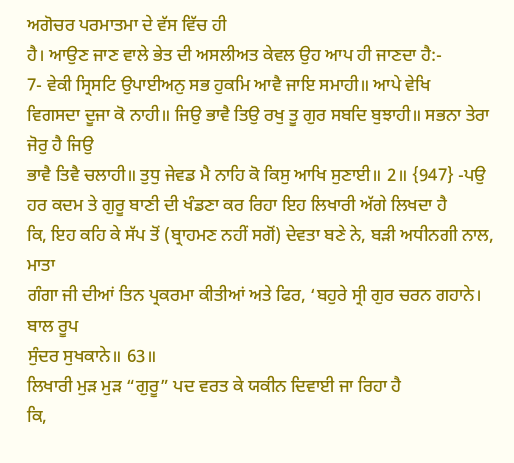ਅਗੋਚਰ ਪਰਮਾਤਮਾ ਦੇ ਵੱਸ ਵਿੱਚ ਹੀ
ਹੈ। ਆਉਣ ਜਾਣ ਵਾਲੇ ਭੇਤ ਦੀ ਅਸਲੀਅਤ ਕੇਵਲ ਉਹ ਆਪ ਹੀ ਜਾਣਦਾ ਹੈ:-
7- ਵੇਕੀ ਸ੍ਰਿਸਟਿ ਉਪਾਈਅਨੁ ਸਭ ਹੁਕਮਿ ਆਵੈ ਜਾਇ ਸਮਾਹੀ॥ ਆਪੇ ਵੇਖਿ
ਵਿਗਸਦਾ ਦੂਜਾ ਕੋ ਨਾਹੀ॥ ਜਿਉ ਭਾਵੈ ਤਿਉ ਰਖੁ ਤੂ ਗੁਰ ਸਬਦਿ ਬੁਝਾਹੀ॥ ਸਭਨਾ ਤੇਰਾ ਜੋਰੁ ਹੈ ਜਿਉ
ਭਾਵੈ ਤਿਵੈ ਚਲਾਹੀ॥ ਤੁਧੁ ਜੇਵਡ ਮੈ ਨਾਹਿ ਕੋ ਕਿਸੁ ਆਖਿ ਸੁਣਾਈ॥ 2॥ {947} -ਪਉ
ਹਰ ਕਦਮ ਤੇ ਗੁਰੂ ਬਾਣੀ ਦੀ ਖੰਡਣਾ ਕਰ ਰਿਹਾ ਇਹ ਲਿਖਾਰੀ ਅੱਗੇ ਲਿਖਦਾ ਹੈ
ਕਿ, ਇਹ ਕਹਿ ਕੇ ਸੱਪ ਤੋਂ (ਬ੍ਰਾਹਮਣ ਨਹੀਂ ਸਗੋਂ) ਦੇਵਤਾ ਬਣੇ ਨੇ, ਬੜੀ ਅਧੀਨਗੀ ਨਾਲ, ਮਾਤਾ
ਗੰਗਾ ਜੀ ਦੀਆਂ ਤਿਨ ਪ੍ਰਕਰਮਾ ਕੀਤੀਆਂ ਅਤੇ ਫਿਰ, ‘ਬਹੁਰੇ ਸ੍ਰੀ ਗੁਰ ਚਰਨ ਗਹਾਨੇ। ਬਾਲ ਰੂਪ
ਸੁੰਦਰ ਸੁਖਕਾਨੇ॥ 63॥
ਲਿਖਾਰੀ ਮੁੜ ਮੁੜ “ਗੁਰੂ” ਪਦ ਵਰਤ ਕੇ ਯਕੀਨ ਦਿਵਾਈ ਜਾ ਰਿਹਾ ਹੈ
ਕਿ,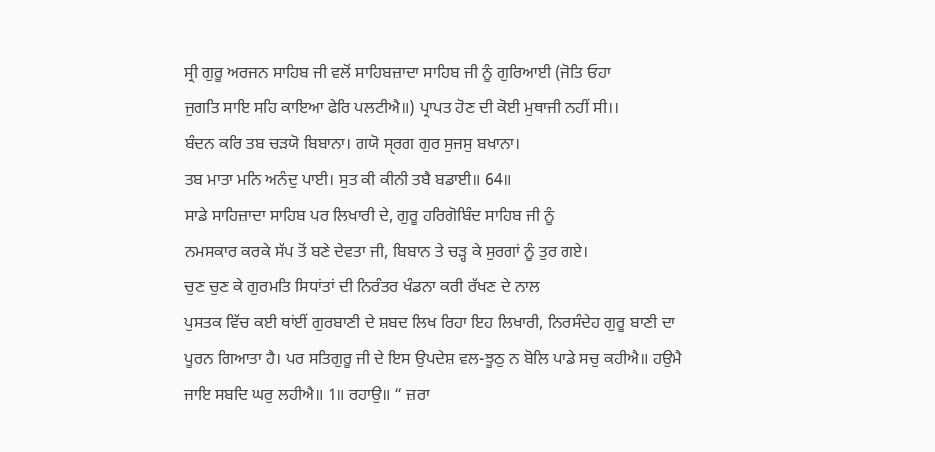ਸ੍ਰੀ ਗੁਰੂ ਅਰਜਨ ਸਾਹਿਬ ਜੀ ਵਲੋਂ ਸਾਹਿਬਜ਼ਾਦਾ ਸਾਹਿਬ ਜੀ ਨੂੰ ਗੁਰਿਆਈ (ਜੋਤਿ ਓਹਾ
ਜੁਗਤਿ ਸਾਇ ਸਹਿ ਕਾਇਆ ਫੇਰਿ ਪਲਟੀਐ॥) ਪ੍ਰਾਪਤ ਹੋਣ ਦੀ ਕੋਈ ਮੁਥਾਜੀ ਨਹੀਂ ਸੀ।।
ਬੰਦਨ ਕਰਿ ਤਬ ਚੜਯੋ ਬਿਬਾਨਾ। ਗਯੋ ਸੑਰਗ ਗੁਰ ਸੁਜਸੁ ਬਖਾਨਾ।
ਤਬ ਮਾਤਾ ਮਨਿ ਅਨੰਦੁ ਪਾਈ। ਸੁਤ ਕੀ ਕੀਨੀ ਤਬੈ ਬਡਾਈ॥ 64॥
ਸਾਡੇ ਸਾਹਿਜ਼ਾਦਾ ਸਾਹਿਬ ਪਰ ਲਿਖਾਰੀ ਦੇ, ਗੁਰੂ ਹਰਿਗੋਬਿੰਦ ਸਾਹਿਬ ਜੀ ਨੂੰ
ਨਮਸਕਾਰ ਕਰਕੇ ਸੱਪ ਤੋਂ ਬਣੇ ਦੇਵਤਾ ਜੀ, ਬਿਬਾਨ ਤੇ ਚੜ੍ਹ ਕੇ ਸੁਰਗਾਂ ਨੂੰ ਤੁਰ ਗਏ।
ਚੁਣ ਚੁਣ ਕੇ ਗੁਰਮਤਿ ਸਿਧਾਂਤਾਂ ਦੀ ਨਿਰੰਤਰ ਖੰਡਨਾ ਕਰੀ ਰੱਖਣ ਦੇ ਨਾਲ
ਪੁਸਤਕ ਵਿੱਚ ਕਈ ਥਾਂਈਂ ਗੁਰਬਾਣੀ ਦੇ ਸ਼ਬਦ ਲਿਖ ਰਿਹਾ ਇਹ ਲਿਖਾਰੀ, ਨਿਰਸੰਦੇਹ ਗੁਰੂ ਬਾਣੀ ਦਾ
ਪੂਰਨ ਗਿਆਤਾ ਹੈ। ਪਰ ਸਤਿਗੁਰੂ ਜੀ ਦੇ ਇਸ ਉਪਦੇਸ਼ ਵਲ-ਝੂਠੁ ਨ ਬੋਲਿ ਪਾਡੇ ਸਚੁ ਕਹੀਐ॥ ਹਉਮੈ
ਜਾਇ ਸਬਦਿ ਘਰੁ ਲਹੀਐ॥ 1॥ ਰਹਾਉ॥ “ ਜ਼ਰਾ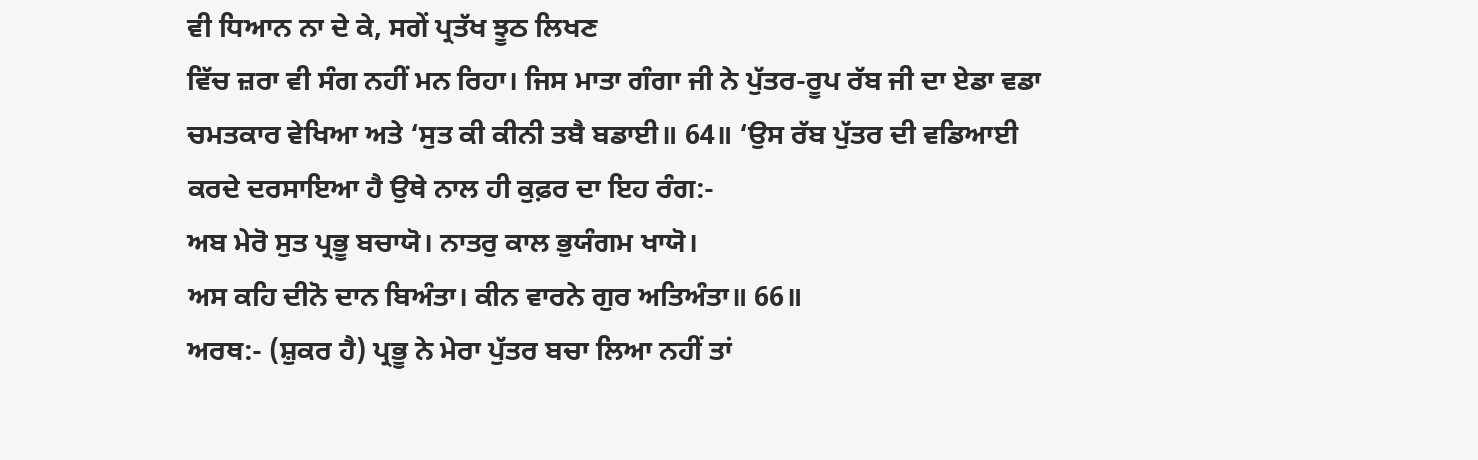ਵੀ ਧਿਆਨ ਨਾ ਦੇ ਕੇ, ਸਗੇਂ ਪ੍ਰਤੱਖ ਝੂਠ ਲਿਖਣ
ਵਿੱਚ ਜ਼ਰਾ ਵੀ ਸੰਗ ਨਹੀਂ ਮਨ ਰਿਹਾ। ਜਿਸ ਮਾਤਾ ਗੰਗਾ ਜੀ ਨੇ ਪੁੱਤਰ-ਰੂਪ ਰੱਬ ਜੀ ਦਾ ਏਡਾ ਵਡਾ
ਚਮਤਕਾਰ ਵੇਖਿਆ ਅਤੇ ‘ਸੁਤ ਕੀ ਕੀਨੀ ਤਬੈ ਬਡਾਈ॥ 64॥ ‘ਉਸ ਰੱਬ ਪੁੱਤਰ ਦੀ ਵਡਿਆਈ
ਕਰਦੇ ਦਰਸਾਇਆ ਹੈ ਉਥੇ ਨਾਲ ਹੀ ਕੁਫ਼ਰ ਦਾ ਇਹ ਰੰਗ:-
ਅਬ ਮੇਰੋ ਸੁਤ ਪ੍ਰਭੂ ਬਚਾਯੋ। ਨਾਤਰੁ ਕਾਲ ਭੁਯੰਗਮ ਖਾਯੋ।
ਅਸ ਕਹਿ ਦੀਨੋ ਦਾਨ ਬਿਅੰਤਾ। ਕੀਨ ਵਾਰਨੇ ਗੁਰ ਅਤਿਅੰਤਾ॥ 66॥
ਅਰਥ:- (ਸ਼ੁਕਰ ਹੈ) ਪ੍ਰਭੂ ਨੇ ਮੇਰਾ ਪੁੱਤਰ ਬਚਾ ਲਿਆ ਨਹੀਂ ਤਾਂ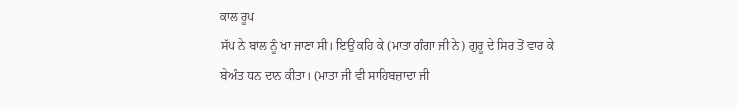ਕਾਲ ਰੂਪ
ਸੱਪ ਨੇ ਬਾਲ ਨੂੰ ਖਾ ਜਾਣਾ ਸੀ। ਇਉਂ ਕਹਿ ਕੇ (ਮਾਤਾ ਗੰਗਾ ਜੀ ਨੇ) ਗੁਰੂ ਦੇ ਸਿਰ ਤੋਂ ਵਾਰ ਕੇ
ਬੇਅੰਤ ਧਨ ਦਾਨ ਕੀਤਾ। (ਮਾਤਾ ਜੀ ਵੀ ਸਾਹਿਬਜ਼ਾਦਾ ਜੀ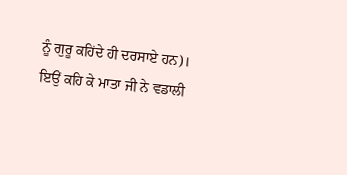ਨੂੰ ਗੁਰੂ ਕਹਿਂਦੇ ਹੀ ਦਰਸਾਏ ਹਨ)।
ਇਉਂ ਕਹਿ ਕੇ ਮਾਤਾ ਜੀ ਨੇ ਵਡਾਲੀ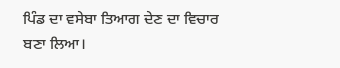ਪਿੰਡ ਦਾ ਵਸੇਬਾ ਤਿਆਗ ਦੇਣ ਦਾ ਵਿਚਾਰ
ਬਣਾ ਲਿਆ।